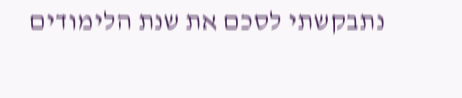נתבקשתי לסכם את שנת הלימודים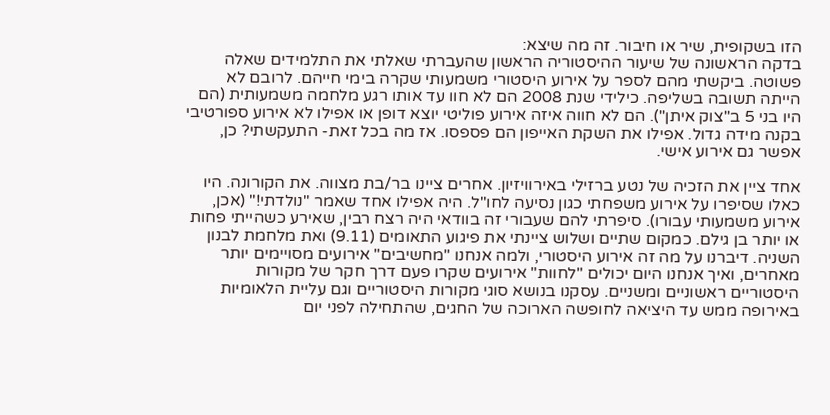הזו בשקופית, שיר או חיבור. זה מה שיצא:
בדקה הראשונה של שיעור ההיסטוריה הראשון שהעברתי שאלתי את התלמידים שאלה פשוטה. ביקשתי מהם לספר על אירוע היסטורי משמעותי שקרה בימי חייהם. לרובם לא הייתה תשובה בשליפה. כילידי שנת 2008 הם לא חוו עד אותו רגע מלחמה משמעותית (הם היו בני 5 ב"צוק איתן"). הם לא חווה איזה אירוע פוליטי יוצא דופן או אפילו לא אירוע ספורטיבי בקנה מידה גדול. אפילו את השקת האייפון הם פספסו. אז מה בכל זאת- התעקשתי? כן, אפשר גם אירוע אישי.

אחד ציין את הזכיה של נטע ברזילי באירוויזיון. אחרים ציינו בר/בת מצווה. את הקורונה. היו כאלו שסיפרו על אירוע משפחתי כגון נסיעה לחו"ל. היה אפילו אחד שאמר "נולדתי!" (אכן, אירוע משמעותי עבורו). סיפרתי להם שעבורי זה בוודאי היה רצח רבין, שאירע כשהייתי פחות או יותר בן גילם. כמקום שתיים ושלוש ציינתי את פיגוע התאומים (9.11) ואת מלחמת לבנון השניה. דיברנו על מה זה אירוע היסטורי, ולמה אנחנו "מחשיבים" אירועים מסויימים יותר מאחרים, ואיך אנחנו היום יכולים "לחוות" אירועים שקרו פעם דרך חקר של מקורות היסטוריים ראשוניים ומשניים. עסקנו בנושא סוגי מקורות היסטוריים וגם עליית הלאומיות באירופה ממש עד היציאה לחופשה הארוכה של החגים, שהתחילה לפני יום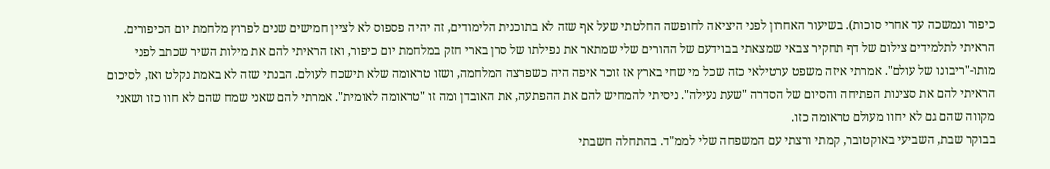כיפור ונמשכה עד אחרי סוכות). בשיעור האחרון לפני היציאה לחופשה החלטתי שעל אף שזה לא בתוכנית הלימודים, זה יהיה פספוס לא לציין חמישים שנים לפרוץ מלחמת יום הכיפורים. הראיתי לתלמידים צילום של דף תחקיר צבאי שמצאתי בבוידעם של ההורים שלי שמתאר את נפילתו של סרן בארי חזק במלחמת יום כיפור, ואז הראיתי להם את מילות השיר שכתב לפני מותו-"ריבונו של עולם". אמרתי איזה משפט ערטילאי כזה שכל מי שחי בארץ אז זוכר איפה היה כשפרצה המלחמה, ושזו טראומה שלא תישכח לעולם. הבנתי שזה לא באמת נקלט ואז, לסיכום הראיתי להם את סצינות הפתיחה והסיום של הסדרה "שעת נעילה". ניסיתי להמחיש להם את ההפתעה, את האובדן ומה זו "טראומה לאומית". אמרתי להם שאני שמח שהם לא חוו כזו ושאני מקווה שהם גם לא יחוו מעולם טראומה כזו.
בבוקר שבת, השביעי באוקטובר, קמתי ורצתי עם המשפחה שלי לממ"ד. בהתחלה חשבתי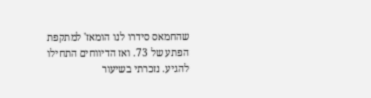שהחמאס סידרו לנו הומאז' למתקפת הפתע של 73. ואז הדיווחים התחילו להגיע. נזכרתי בשיעור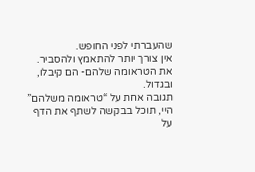שהעברתי לפני החופש.
אין צורך יותר להתאמץ ולהסביר.
את הטראומה שלהם- הם קיבלו, ובגדול.
תגובה אחת על “טראומה משלהם”
היי, תוכל בבקשה לשתף את הדף על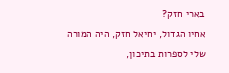בארי חזק?
אחיו הגדול, יחיאל חזק, היה המורה שלי לספרות בתיכון,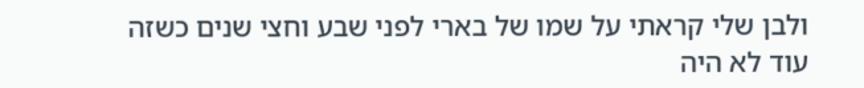ולבן שלי קראתי על שמו של בארי לפני שבע וחצי שנים כשזה עוד לא היה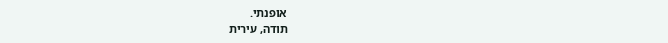אופנתי.
תודה, עירית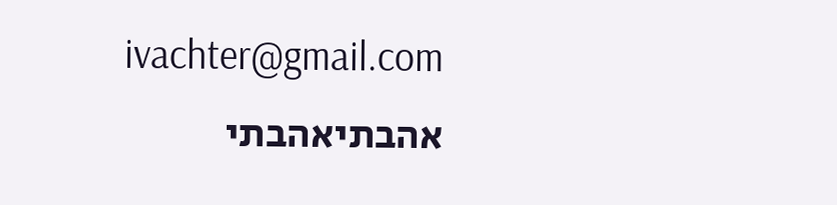ivachter@gmail.com
אהבתיאהבתי